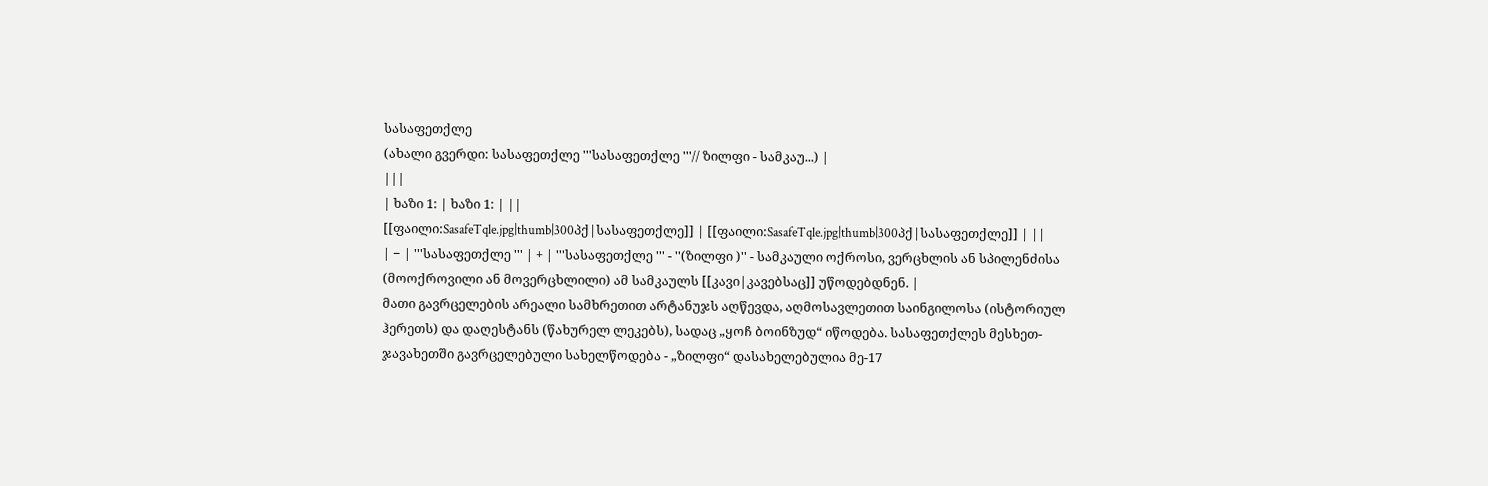სასაფეთქლე
(ახალი გვერდი: სასაფეთქლე '''სასაფეთქლე '''// ზილფი - სამკაუ...) |
|||
| ხაზი 1: | ხაზი 1: | ||
[[ფაილი:SasafeTqle.jpg|thumb|300პქ|სასაფეთქლე]] | [[ფაილი:SasafeTqle.jpg|thumb|300პქ|სასაფეთქლე]] | ||
| − | '''სასაფეთქლე ''' | + | '''სასაფეთქლე ''' - ''(ზილფი )'' - სამკაული ოქროსი, ვერცხლის ან სპილენძისა (მოოქროვილი ან მოვერცხლილი) ამ სამკაულს [[კავი|კავებსაც]] უწოდებდნენ. |
მათი გავრცელების არეალი სამხრეთით არტანუჯს აღწევდა, აღმოსავლეთით საინგილოსა (ისტორიულ ჰერეთს) და დაღესტანს (წახურელ ლეკებს), სადაც „ყოჩ ბოინზუდ“ იწოდება. სასაფეთქლეს მესხეთ-ჯავახეთში გავრცელებული სახელწოდება - „ზილფი“ დასახელებულია მე-17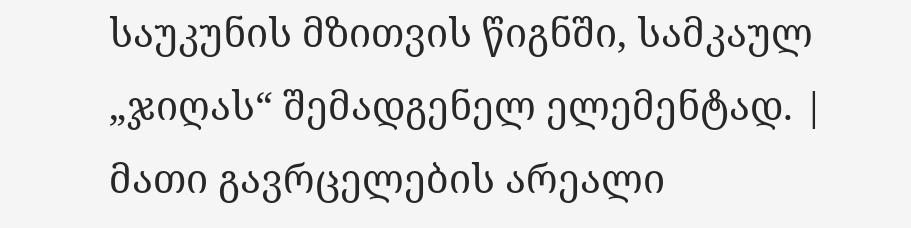საუკუნის მზითვის წიგნში, სამკაულ „ჯიღას“ შემადგენელ ელემენტად. | მათი გავრცელების არეალი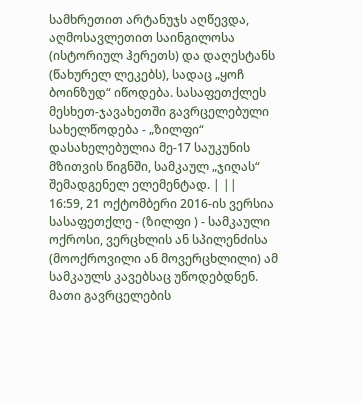სამხრეთით არტანუჯს აღწევდა, აღმოსავლეთით საინგილოსა (ისტორიულ ჰერეთს) და დაღესტანს (წახურელ ლეკებს), სადაც „ყოჩ ბოინზუდ“ იწოდება. სასაფეთქლეს მესხეთ-ჯავახეთში გავრცელებული სახელწოდება - „ზილფი“ დასახელებულია მე-17 საუკუნის მზითვის წიგნში, სამკაულ „ჯიღას“ შემადგენელ ელემენტად. | ||
16:59, 21 ოქტომბერი 2016-ის ვერსია
სასაფეთქლე - (ზილფი ) - სამკაული ოქროსი, ვერცხლის ან სპილენძისა (მოოქროვილი ან მოვერცხლილი) ამ სამკაულს კავებსაც უწოდებდნენ.
მათი გავრცელების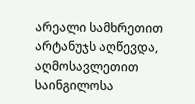არეალი სამხრეთით არტანუჯს აღწევდა, აღმოსავლეთით საინგილოსა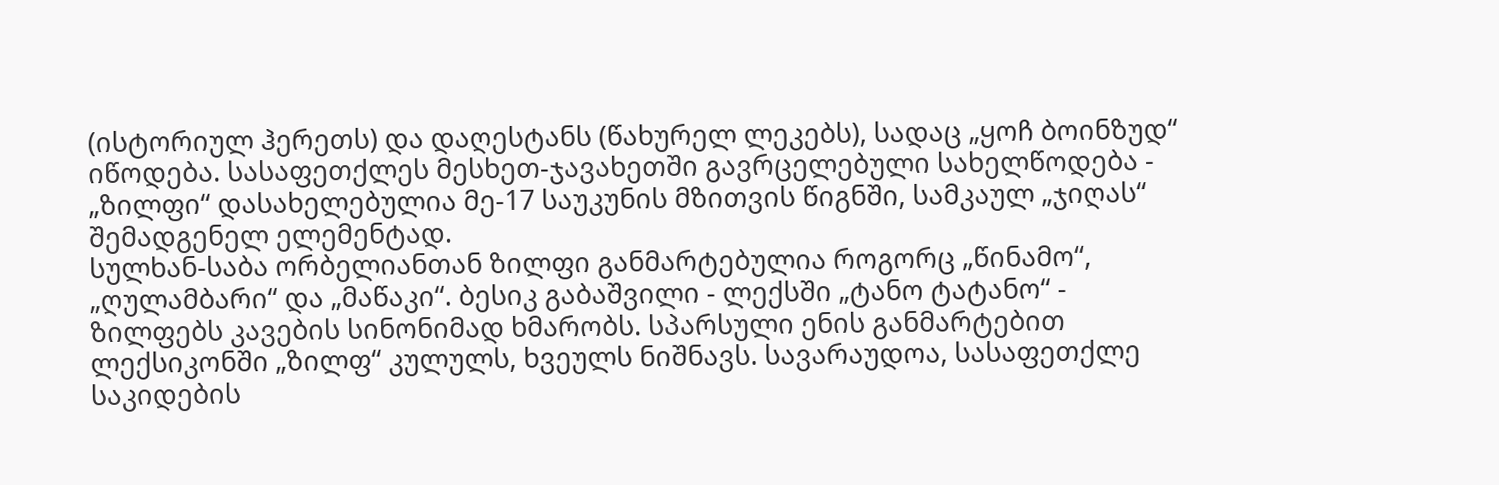(ისტორიულ ჰერეთს) და დაღესტანს (წახურელ ლეკებს), სადაც „ყოჩ ბოინზუდ“ იწოდება. სასაფეთქლეს მესხეთ-ჯავახეთში გავრცელებული სახელწოდება - „ზილფი“ დასახელებულია მე-17 საუკუნის მზითვის წიგნში, სამკაულ „ჯიღას“ შემადგენელ ელემენტად.
სულხან-საბა ორბელიანთან ზილფი განმარტებულია როგორც „წინამო“, „ღულამბარი“ და „მაწაკი“. ბესიკ გაბაშვილი - ლექსში „ტანო ტატანო“ - ზილფებს კავების სინონიმად ხმარობს. სპარსული ენის განმარტებით ლექსიკონში „ზილფ“ კულულს, ხვეულს ნიშნავს. სავარაუდოა, სასაფეთქლე საკიდების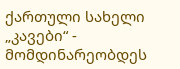ქართული სახელი „კავები“ - მომდინარეობდეს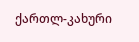ქართლ-კახური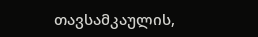თავსამკაულის,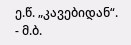ე.წ. „კავებიდან“.
- მ.ბ.